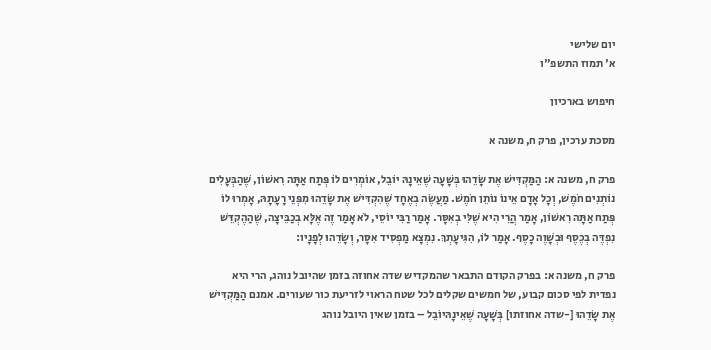יום שלישי
א' תמוז התשפ"ו

חיפוש בארכיון

מסכת ערכין, פרק ח, משנה א

פרק ח, משנה א: הַמַּקְדִּישׁ אֶת שָׂדֵהוּ בְּשָׁעָה שֶׁאֵינָהּ יוֹבֵל, אוֹמְרִים לוֹ פְּתַח אַתָּה רִאשׁוֹן, שֶׁהַבְּעָלִים נוֹתְנִים חֹמֶשׁ, וְכָל אָדָם אֵינוֹ נוֹתֵן חֹמֶשׁ. מַעֲשֶׂה בְאֶחָד שֶׁהִקְדִּישׁ אֶת שָׂדֵהוּ מִפְּנֵי רָעָתָהּ, אָמְרוּ לוֹ פְּתַח אַתָּה רִאשׁוֹן, אָמַר הֲרֵי הִיא שֶׁלִּי בְאִסָּר. אָמַר רַבִּי יוֹסֵי, לֹא אָמַר זֶה אֶלָּא בְכַבֵּיצָה, שֶׁהַהֶקְדֵּשׁ נִפְדֶּה בְכֶסֶף וּבְשָׁוֶה כָסֶף. אָמַר לוֹ, הִגִּיעָתְךְ. נִמְצָא מַפְסִיד אִסָּר, וְשָׂדֵהוּ לְפָנָיו:

פרק ח, משנה א: בפרק הקודם התבאר שהמקדיש שדה אחוזה בזמן שהיובל נוהג, הרי היא נפדית לפי סכום קבוע, של חמשים שקלים לכל שטח הראוי לזריעת כור שעורים. אמנם הַמַּקְדִּישׁ אֶת שָׂדֵהוּ [-שדה אחוזתו] בְּשָׁעָה שֶׁאֵינָהּיוֹבֵל – בזמן שאין היובל נוהג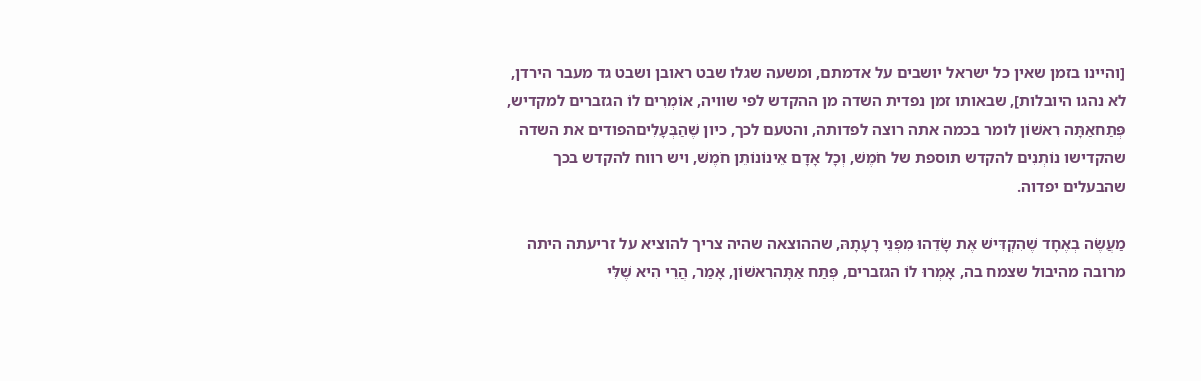[והיינו בזמן שאין כל ישראל יושבים על אדמתם, ומשעה שגלו שבט ראובן ושבט גד מעבר הירדן, לא נהגו היובלות], שבאותו זמן נפדית השדה מן ההקדש לפי שוויה, אוֹמְרִים לוֹ הגזברים למקדיש, פְּתַחאַתָּה רִאשׁוֹן לומר בכמה אתה רוצה לפדותה, והטעם לכך, כיון שֶׁהַבְּעָלִיםהפודים את השדה שהקדישו נוֹתְנִים להקדש תוספת של חֹמֶשׁ, וְכָל אָדָם אֵינוֹנוֹתֵן חֹמֶשׁ, ויש רווח להקדש בכך שהבעלים יפדוה.

מַעֲשֶׂה בְאֶחָד שֶׁהִקְדִּישׁ אֶת שָׂדֵהוּ מִפְּנֵי רָעָתָהּ, שההוצאה שהיה צריך להוציא על זריעתה היתה מרובה מהיבול שצמח בה, אָמְרוּ לוֹ הגזברים, פְּתַח אַתָּהרִאשׁוֹן, אָמַר, הֲרֵי הִיא שֶׁלִּי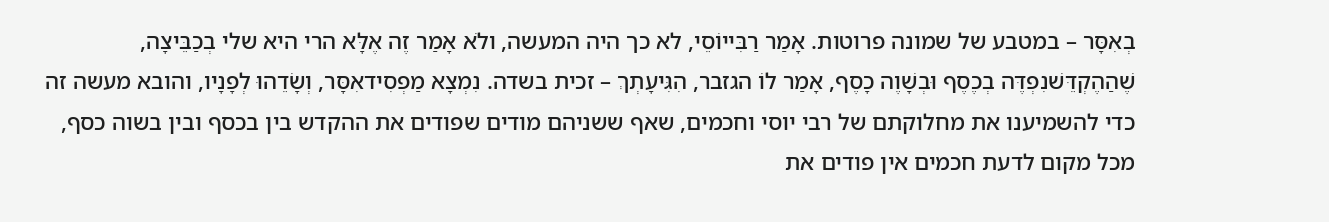בְאִסָּר – במטבע של שמונה פרוטות. אָמַר רַבִּייוֹסֵי, לא כך היה המעשה, ולֹא אָמַר זֶה אֶלָּא הרי היא שלי בְכַבֵּיצָה, שֶׁהַהֶקְדֵּשׁנִפְדֶּה בְכֶסֶף וּבְשָׁוֶה כָסֶף, אָמַר לוֹ הגזבר, הִגִּיעָתְךְ – זכית בשדה. נִמְצָא מַפְסִידאִסָּר, וְשָׂדֵהוּ לְפָנָיו, והובא מעשה זה כדי להשמיענו את מחלוקתם של רבי יוסי וחכמים, שאף ששניהם מודים שפודים את ההקדש בין בכסף ובין בשוה כסף, מכל מקום לדעת חכמים אין פודים את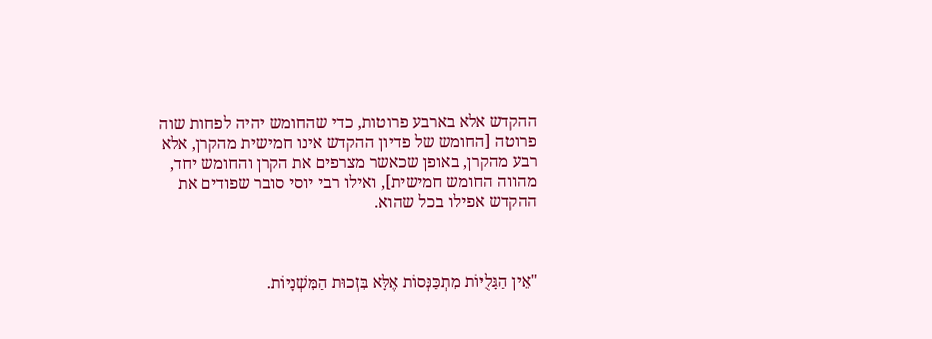ההקדש אלא בארבע פרוטות, כדי שהחומש יהיה לפחות שוה פרוטה [החומש של פדיון ההקדש אינו חמישית מהקרן, אלא רבע מהקרן, באופן שכאשר מצרפים את הקרן והחומש יחד, מהווה החומש חמישית], ואילו רבי יוסי סובר שפודים את ההקדש אפילו בכל שהוא.



"אֵין הַגָּלֻיּוֹת מִתְכַּנְּסוֹת אֶלָּא בִּזְכוּת הַמִּשְׁנָיוֹת.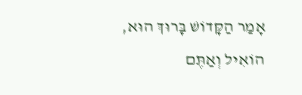אָמַר הַקָּדוֹשׁ בָּרוּךְ הוּא,
הוֹאִיל וְאַתֶּם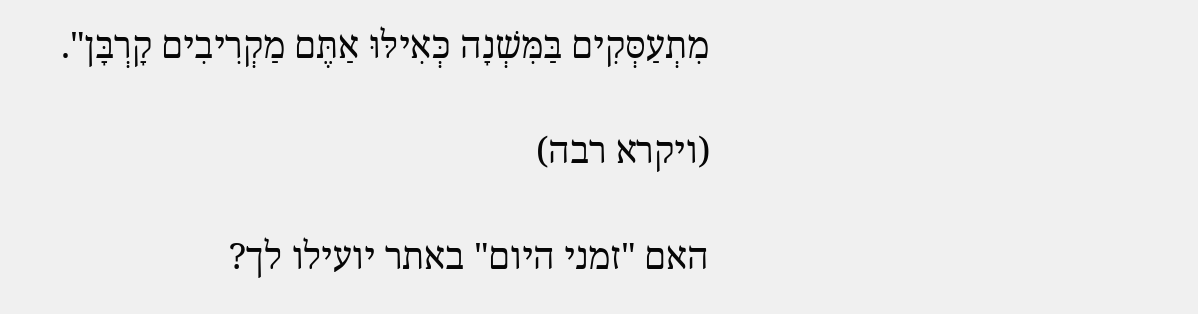מִתְעַסְּקִים בַּמִּשְׁנָה כְּאִילּוּ אַתֶּם מַקְרִיבִים קָרְבָּן".

(ויקרא רבה)

האם "זמני היום" באתר יועילו לך?